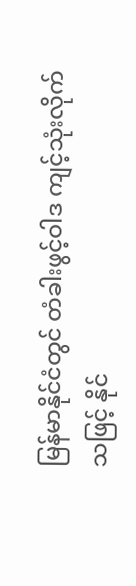မြန်မာနိုင်ငံတွင် တံခါးဖွင့်ဝါဒ ကျင့်သုံးလိုက်သဖြင့် နိုင်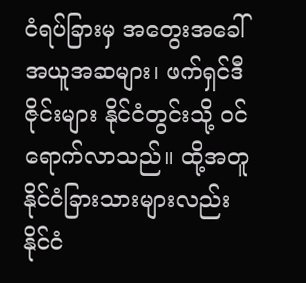ငံရပ်ခြားမှ အတွေးအခေါ် အယူအဆများ၊ ဖက်ရှင်ဒီဇိုင်းများ နိုင်ငံတွင်းသို့ ဝင်ရောက်လာသည်။ ထို့အတူ နိုင်ငံခြားသားများလည်း နိုင်ငံ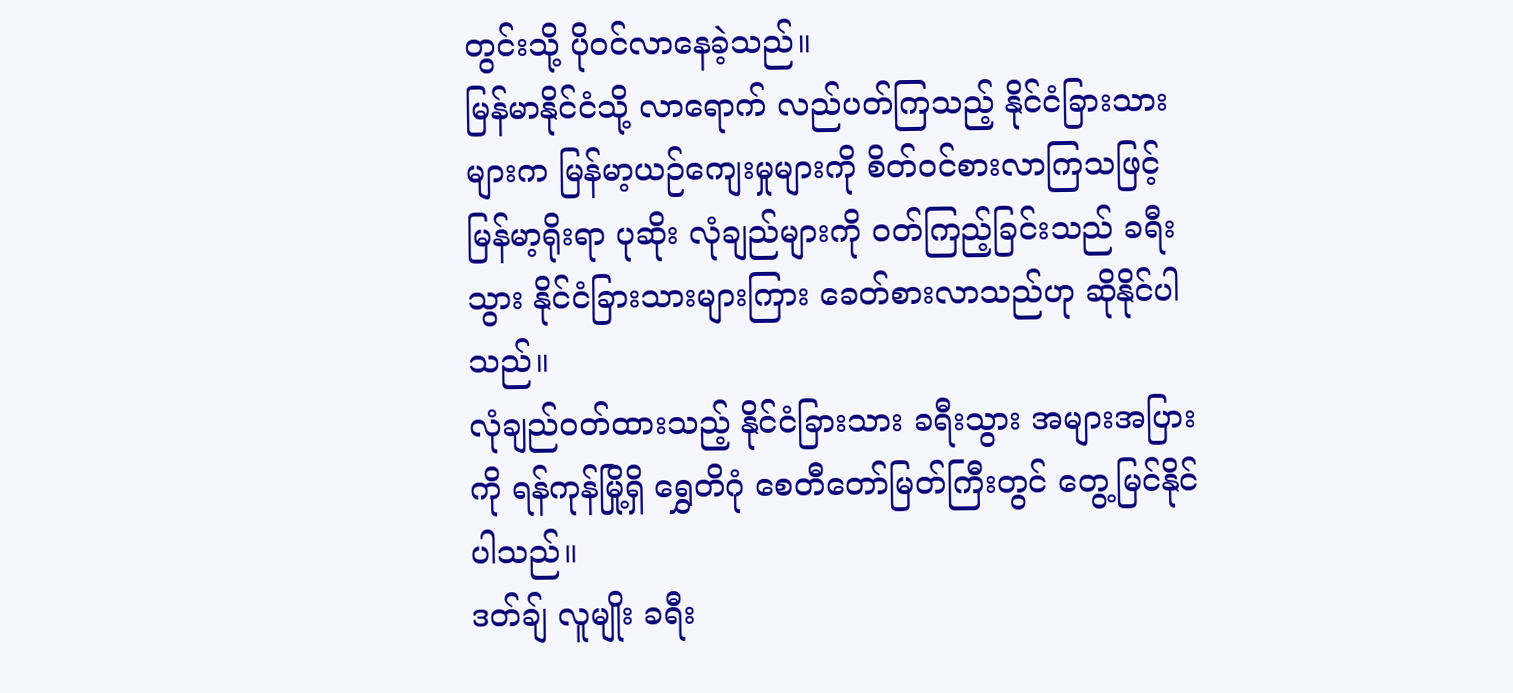တွင်းသို့ ပိုဝင်လာနေခဲ့သည်။
မြန်မာနိုင်ငံသို့ လာရောက် လည်ပတ်ကြသည့် နိုင်ငံခြားသားများက မြန်မာ့ယဉ်ကျေးမှုများကို စိတ်ဝင်စားလာကြသဖြင့် မြန်မာ့ရိုးရာ ပုဆိုး လုံချည်များကို ဝတ်ကြည့်ခြင်းသည် ခရီးသွား နိုင်ငံခြားသားများကြား ခေတ်စားလာသည်ဟု ဆိုနိုင်ပါသည်။
လုံချည်ဝတ်ထားသည့် နိုင်ငံခြားသား ခရီးသွား အများအပြားကို ရန်ကုန်မြို့ရှိ ရွှေတိဂုံ စေတီတော်မြတ်ကြီးတွင် တွေ့မြင်နိုင်ပါသည်။
ဒတ်ချ် လူမျိုး ခရီး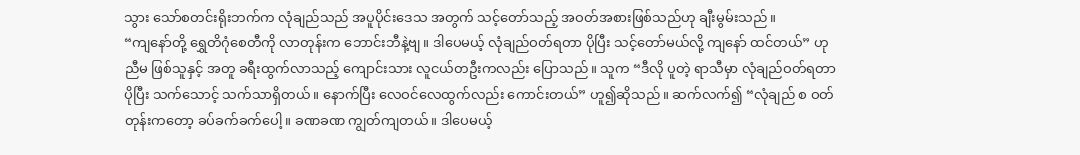သွား သော်စတင်းရိုးဘက်က လုံချည်သည် အပူပိုင်းဒေသ အတွက် သင့်တော်သည့် အဝတ်အစားဖြစ်သည်ဟု ချီးမွမ်းသည်။
“ကျနော်တို့ ရွှေတိဂုံစေတီကို လာတုန်းက ဘောင်းဘီနဲ့ဗျ။ ဒါပေမယ့် လုံချည်ဝတ်ရတာ ပိုပြီး သင့်တော်မယ်လို့ ကျနော် ထင်တယ်” ဟု ညီမ ဖြစ်သူနှင့် အတူ ခရီးထွက်လာသည့် ကျောင်းသား လူငယ်တဦးကလည်း ပြောသည်။ သူက “ဒီလို ပူတဲ့ ရာသီမှာ လုံချည်ဝတ်ရတာ ပိုပြီး သက်သောင့် သက်သာရှိတယ်။ နောက်ပြီး လေဝင်လေထွက်လည်း ကောင်းတယ်” ဟူ၍ဆိုသည်။ ဆက်လက်၍ “လုံချည် စ ဝတ်တုန်းကတော့ ခပ်ခက်ခက်ပေါ့။ ခဏခဏ ကျွတ်ကျတယ်။ ဒါပေမယ့်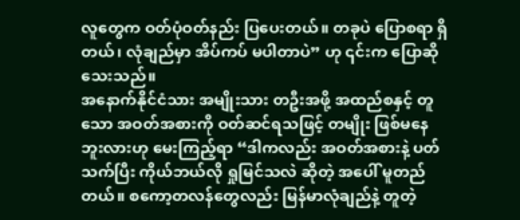လူတွေက ဝတ်ပုံဝတ်နည်း ပြပေးတယ်။ တခုပဲ ပြောစရာ ရှိတယ်၊ လုံချည်မှာ အိပ်ကပ် မပါတာပဲ” ဟု ၎င်းက ပြောဆိုသေးသည်။
အနောက်နိုင်ငံသား အမျိုးသား တဦးအဖို့ အထည်စနှင့် တူသော အဝတ်အစားကို ဝတ်ဆင်ရသဖြင့် တမျိုး ဖြစ်မနေဘူးလားဟု မေးကြည့်ရာ “ဒါကလည်း အဝတ်အစားနဲ့ ပတ်သက်ပြီး ကိုယ်ဘယ်လို ရှုမြင်သလဲ ဆိုတဲ့ အပေါ် မူတည်တယ်။ စကော့တလန်တွေလည်း မြန်မာလုံချည်နဲ့ တူတဲ့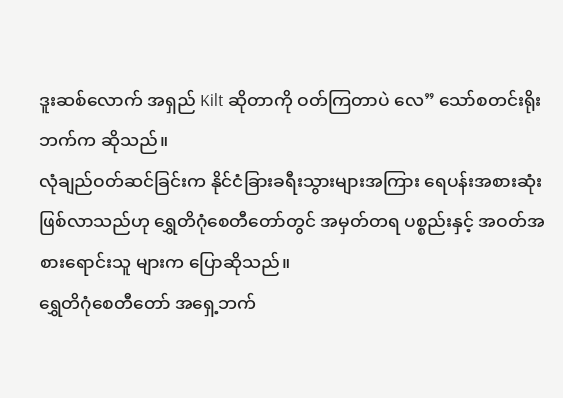ဒူးဆစ်လောက် အရှည် Kilt ဆိုတာကို ဝတ်ကြတာပဲ လေ” သော်စတင်းရိုးဘက်က ဆိုသည်။
လုံချည်ဝတ်ဆင်ခြင်းက နိုင်ငံခြားခရီးသွားများအကြား ရေပန်းအစားဆုံး ဖြစ်လာသည်ဟု ရွှေတိဂုံစေတီတော်တွင် အမှတ်တရ ပစ္စည်းနှင့် အဝတ်အစားရောင်းသူ များက ပြောဆိုသည်။
ရွှေတိဂုံစေတီတော် အရှေ့ဘက်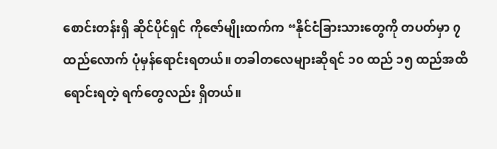စောင်းတန်းရှိ ဆိုင်ပိုင်ရှင် ကိုဇော်မျိုးထက်က “နိုင်ငံခြားသားတွေကို တပတ်မှာ ၇ ထည်လောက် ပုံမှန်ရောင်းရတယ်။ တခါတလေများဆိုရင် ၁၀ ထည် ၁၅ ထည်အထိ ရောင်းရတဲ့ ရက်တွေလည်း ရှိတယ်။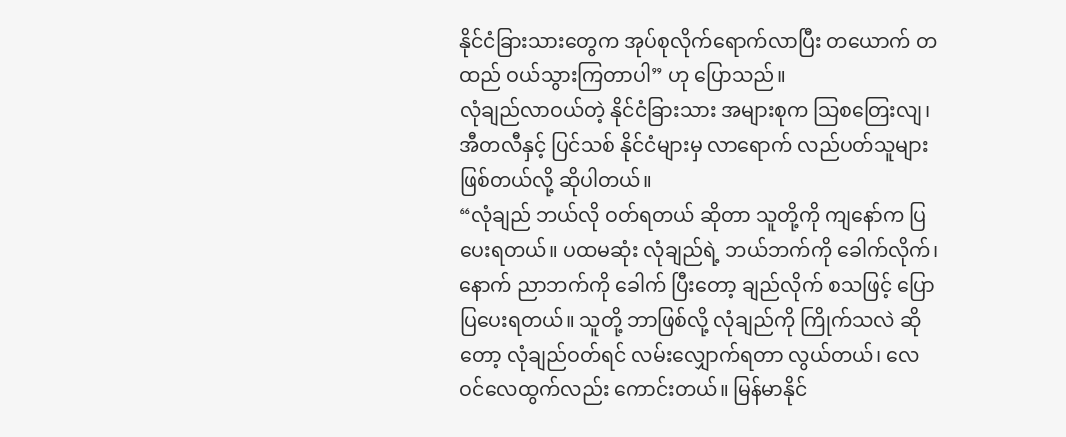နိုင်ငံခြားသားတွေက အုပ်စုလိုက်ရောက်လာပြီး တယောက် တထည် ဝယ်သွားကြတာပါ” ဟု ပြောသည်။
လုံချည်လာဝယ်တဲ့ နိုင်ငံခြားသား အများစုက သြစတြေးလျ၊ အီတလီနှင့် ပြင်သစ် နိုင်ငံများမှ လာရောက် လည်ပတ်သူများ ဖြစ်တယ်လို့ ဆိုပါတယ်။
“လုံချည် ဘယ်လို ဝတ်ရတယ် ဆိုတာ သူတို့ကို ကျနော်က ပြပေးရတယ်။ ပထမဆုံး လုံချည်ရဲ့ ဘယ်ဘက်ကို ခေါက်လိုက်၊ နောက် ညာဘက်ကို ခေါက် ပြီးတော့ ချည်လိုက် စသဖြင့် ပြောပြပေးရတယ်။ သူတို့ ဘာဖြစ်လို့ လုံချည်ကို ကြိုက်သလဲ ဆိုတော့ လုံချည်ဝတ်ရင် လမ်းလျှောက်ရတာ လွယ်တယ်၊ လေဝင်လေထွက်လည်း ကောင်းတယ်။ မြန်မာနိုင်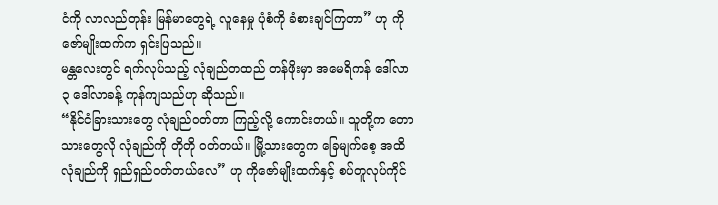ငံကို လာလည်တုန်း မြန်မာတွေရဲ့ လူနေမှု ပုံစံကို ခံစားချင်ကြတာ” ဟု ကိုဇော်မျိုးထက်က ရှင်းပြသည်။
မန္တလေးတွင် ရက်လုပ်သည့် လုံချည်တထည် တန်ဖိုးမှာ အမေရိကန် ဒေါ်လာ ၃ ဒေါ်လာခန့် ကုန်ကျသည်ဟု ဆိုသည်။
“နိုင်ငံခြားသားတွေ လုံချည်ဝတ်တာ ကြည့်လို့ ကောင်းတယ်။ သူတို့က တောသားတွေလို လုံချည်ကို တိုတို ဝတ်တယ်။ မြို့သားတွေက ခြေမျက်စေ့ အထိ လုံချည်ကို ရှည်ရှည်ဝတ်တယ်လေ” ဟု ကိုဇော်မျိုးထက်နှင့် စပ်တူလုပ်ကိုင်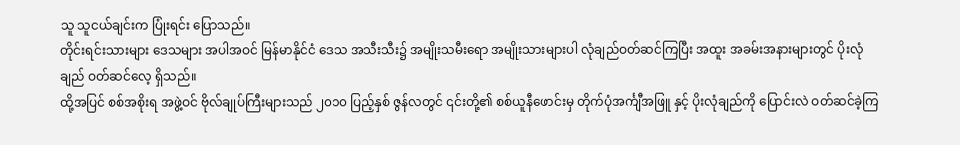သူ သူငယ်ချင်းက ပြုံးရင်း ပြောသည်။
တိုင်းရင်းသားများ ဒေသများ အပါအဝင် မြန်မာနိုင်ငံ ဒေသ အသီးသီး၌ အမျိုးသမီးရော အမျိုးသားများပါ လုံချည်ဝတ်ဆင်ကြပြီး အထူး အခမ်းအနားများတွင် ပိုးလုံချည် ဝတ်ဆင်လေ့ ရှိသည်။
ထို့အပြင် စစ်အစိုးရ အဖွဲ့ဝင် ဗိုလ်ချုပ်ကြီးများသည် ၂၀၁၀ ပြည့်နှစ် ဇွန်လတွင် ၎င်းတို့၏ စစ်ယူနီဖောင်းမှ တိုက်ပုံအင်္ကျီအဖြူ နှင့် ပိုးလုံချည်ကို ပြောင်းလဲ ဝတ်ဆင်ခဲ့ကြ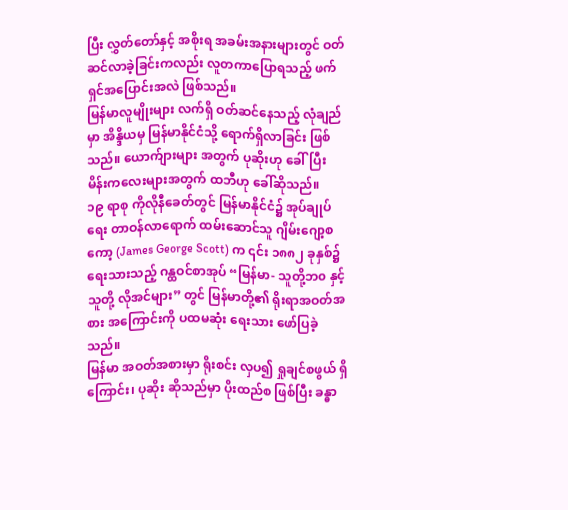ပြီး လွှတ်တော်နှင့် အစိုးရ အခမ်းအနားများတွင် ဝတ်ဆင်လာခဲ့ခြင်းကလည်း လူတကာပြောရသည့် ဖက်ရှင်အပြောင်းအလဲ ဖြစ်သည်။
မြန်မာလူမျိုးများ လက်ရှိ ဝတ်ဆင်နေသည့် လုံချည်မှာ အိန္ဒိယမှ မြန်မာနိုင်ငံသို့ ရောက်ရှိလာခြင်း ဖြစ်သည်။ ယောက်ျားများ အတွက် ပုဆိုးဟု ခေါ်ပြီး မိန်းကလေးများအတွက် ထဘီဟု ခေါ်ဆိုသည်။
၁၉ ရာစု ကိုလိုနီခေတ်တွင် မြန်မာနိုင်ငံ၌ အုပ်ချုပ်ရေး တာဝန်လာရောက် ထမ်းဆောင်သူ ဂျိမ်းဂျော့စကော့ (James George Scott) က ၎င်း ၁၈၈၂ ခုနှစ်၌ ရေးသားသည့် ဂန္ထဝင်စာအုပ် “မြန်မာ- သူတို့ဘ၀ နှင့် သူတို့ လိုအင်များ” တွင် မြန်မာတို့၏ ရိုးရာအဝတ်အစား အကြောင်းကို ပထမဆုံး ရေးသား ဖော်ပြခဲ့သည်။
မြန်မာ အဝတ်အစားမှာ ရိုးစင်း လှပ၍ ရှုချင်စဖွယ် ရှိကြောင်း၊ ပုဆိုး ဆိုသည်မှာ ပိုးထည်စ ဖြစ်ပြီး ခန္ဓာ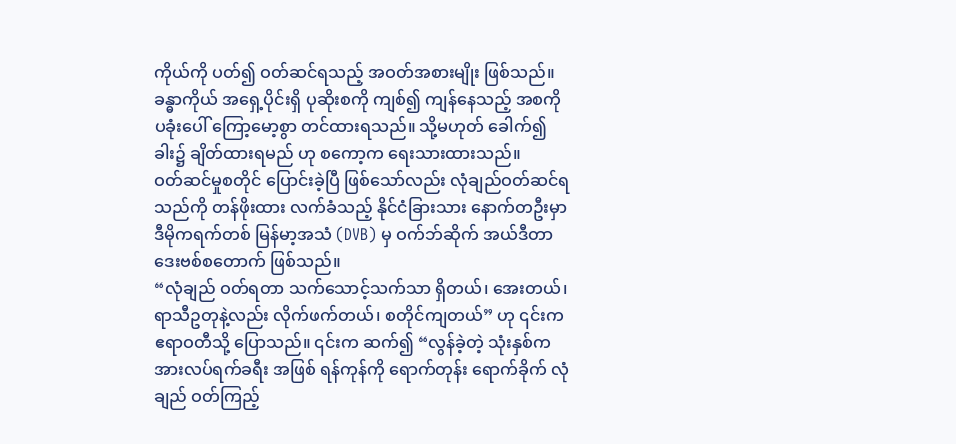ကိုယ်ကို ပတ်၍ ဝတ်ဆင်ရသည့် အဝတ်အစားမျိုး ဖြစ်သည်။ ခန္ဓာကိုယ် အရှေ့ပိုင်းရှိ ပုဆိုးစကို ကျစ်၍ ကျန်နေသည့် အစကို ပခုံးပေါ် ကြော့မော့စွာ တင်ထားရသည်။ သို့မဟုတ် ခေါက်၍ ခါး၌ ချိတ်ထားရမည် ဟု စကော့က ရေးသားထားသည်။
ဝတ်ဆင်မှုစတိုင် ပြောင်းခဲ့ပြီ ဖြစ်သော်လည်း လုံချည်ဝတ်ဆင်ရသည်ကို တန်ဖိုးထား လက်ခံသည့် နိုင်ငံခြားသား နောက်တဦးမှာ ဒီမိုကရက်တစ် မြန်မာ့အသံ (DVB) မှ ဝက်ဘ်ဆိုက် အယ်ဒီတာ ဒေးဗစ်စတောက် ဖြစ်သည်။
“လုံချည် ဝတ်ရတာ သက်သောင့်သက်သာ ရှိတယ်၊ အေးတယ်၊ ရာသီဥတုနဲ့လည်း လိုက်ဖက်တယ်၊ စတိုင်ကျတယ်” ဟု ၎င်းက ဧရာဝတီသို့ ပြောသည်။ ၎င်းက ဆက်၍ “လွန်ခဲ့တဲ့ သုံးနှစ်က အားလပ်ရက်ခရီး အဖြစ် ရန်ကုန်ကို ရောက်တုန်း ရောက်ခိုက် လုံချည် ဝတ်ကြည့်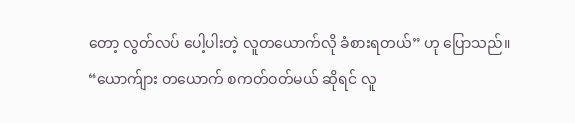တော့ လွတ်လပ် ပေါ့ပါးတဲ့ လူတယောက်လို ခံစားရတယ်” ဟု ပြောသည်။
“ယောက်ျား တယောက် စကတ်ဝတ်မယ် ဆိုရင် လူ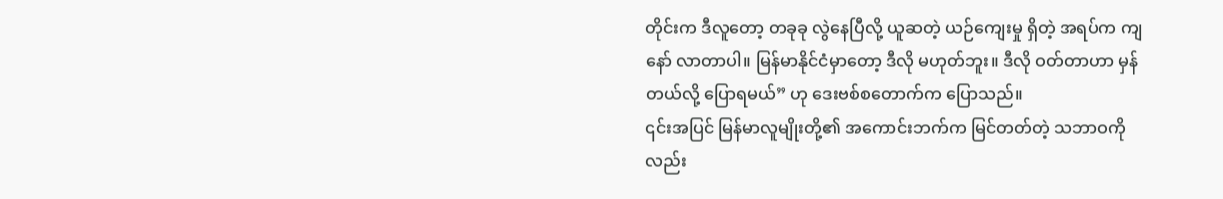တိုင်းက ဒီလူတော့ တခုခု လွဲနေပြီလို့ ယူဆတဲ့ ယဉ်ကျေးမှု ရှိတဲ့ အရပ်က ကျနော် လာတာပါ။ မြန်မာနိုင်ငံမှာတော့ ဒီလို မဟုတ်ဘူး။ ဒီလို ဝတ်တာဟာ မှန်တယ်လို့ ပြောရမယ်” ဟု ဒေးဗစ်စတောက်က ပြောသည်။
၎င်းအပြင် မြန်မာလူမျိုးတို့၏ အကောင်းဘက်က မြင်တတ်တဲ့ သဘာဝကိုလည်း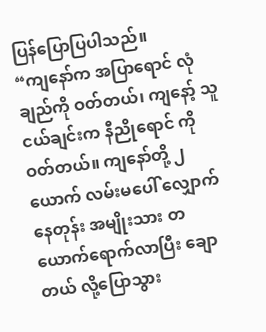ပြန်ပြောပြပါသည်။
“ကျနော်က အပြာရောင် လုံချည်ကို ဝတ်တယ်၊ ကျနော့် သူငယ်ချင်းက နီညိုရောင် ကို ဝတ်တယ်။ ကျနော်တို့ ၂ ယောက် လမ်းမပေါ် လျှောက်နေတုန်း အမျိုးသား တယောက်ရောက်လာပြီး ချောတယ် လို့ပြောသွား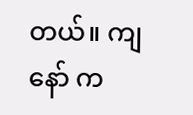တယ်။ ကျနော် က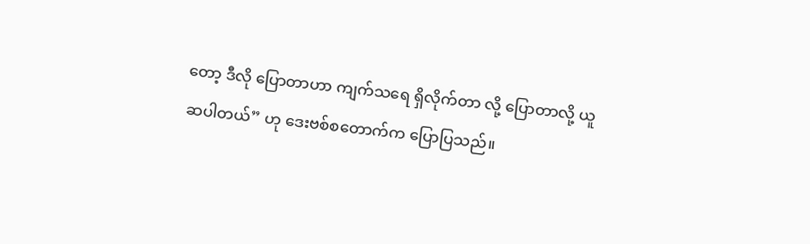တော့ ဒီလို ပြောတာဟာ ကျက်သရေ ရှိလိုက်တာ လို့ ပြောတာလို့ ယူဆပါတယ်” ဟု ဒေးဗစ်စတောက်က ပြောပြသည်။